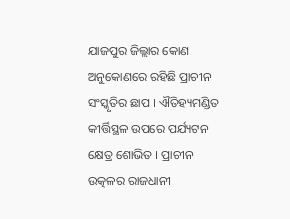ଯାଜପୁର ଜିଲ୍ଲାର କୋଣ ଅନୁକୋଣରେ ରହିଛି ପ୍ରାଚୀନ ସଂସ୍କୃତିର ଛାପ । ଐତିହ୍ୟମଣ୍ଡିତ କୀର୍ତ୍ତିସ୍ଥଳ ଉପରେ ପର୍ଯ୍ୟଟନ କ୍ଷେତ୍ର ଶୋଭିତ । ପ୍ରାଚୀନ ଉତ୍କଳର ରାଜଧାନୀ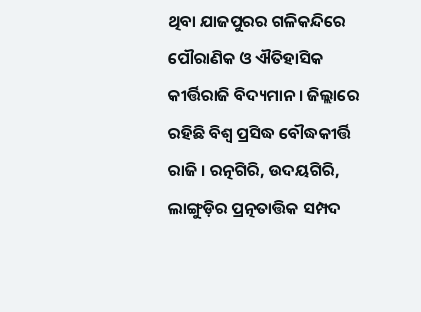ଥିବା ଯାଜପୁରର ଗଳିକନ୍ଦିରେ ପୌରାଣିକ ଓ ଐତିହାସିକ କୀର୍ତ୍ତିରାଜି ବିଦ୍ୟମାନ । ଜିଲ୍ଲାରେ ରହିଛି ବିଶ୍ୱ ପ୍ରସିଦ୍ଧ ବୌଦ୍ଧକୀର୍ତ୍ତି ରାଜି । ରତ୍ନଗିରି, ଉଦୟଗିରି, ଲାଙ୍ଗୁଡ଼ିର ପ୍ରତ୍ନତାତ୍ତିକ ସମ୍ପଦ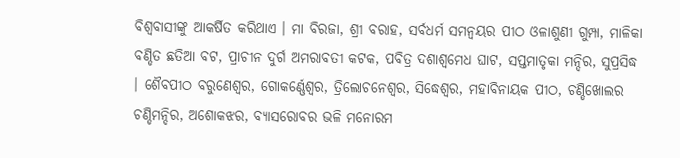ବିଶ୍ୱବାସୀଙ୍କୁ ଆକର୍ଷିତ କରିଥାଏ । ମା ବିରଜା, ଶ୍ରୀ ବରାହ, ସର୍ବଧର୍ମ ସମନ୍ଵୟର ପୀଠ ଓଳାଶୁଣୀ ଗୁମ୍ପା, ମାଳିକା ବଣ୍ଡିତ ଛତିଆ ବଟ, ପ୍ରାଚୀନ ଦୁର୍ଗ ଅମରାବତୀ କଟକ, ପବିତ୍ର ଦଶାଶ୍ୱମେଧ ଘାଟ, ସପ୍ତମାତୃକା ମନ୍ଦିର, ସୁପ୍ରସିଦ୍ଧ । ଶୈବପୀଠ ବରୁଣେଶ୍ୱର, ଗୋକର୍ଣ୍ଣେଶ୍ଵର, ତ୍ରିଲୋଚନେଶ୍ୱର, ସିଦ୍ଧେଶ୍ଵର, ମହାବିନାୟକ ପୀଠ, ଚଣ୍ଡିଖୋଲର ଚଣ୍ଡିମନ୍ଦିର, ଅଶୋକଝର, ବ୍ୟାସରୋବର ଭଳି ମନୋରମ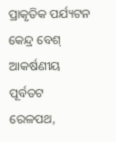ପ୍ରାକୃତିକ ପର୍ଯ୍ୟଟନ କେନ୍ଦ୍ର ବେଶ୍ ଆକର୍ଷଣୀୟ ପୂର୍ବତଟ ରେଳପଥ,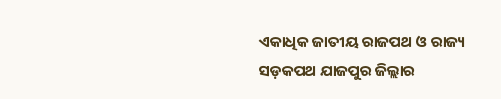ଏକାଧିକ ଜାତୀୟ ରାଜପଥ ଓ ରାଜ୍ୟ ସଡ଼କପଥ ଯାଜପୁର ଜିଲ୍ଲାର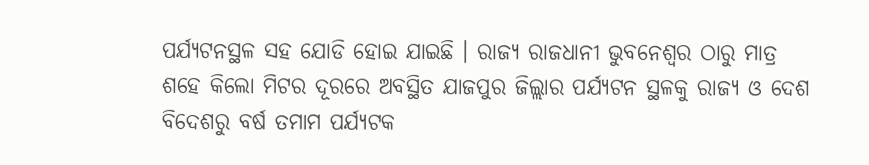ପର୍ଯ୍ୟଟନସ୍ଥଳ ସହ ଯୋଡି ହୋଇ ଯାଇଛି । ରାଜ୍ୟ ରାଜଧାନୀ ଭୁବନେଶ୍ୱର ଠାରୁ ମାତ୍ର ଶହେ କିଲୋ ମିଟର ଦୂରରେ ଅବସ୍ଥିତ ଯାଜପୁର ଜିଲ୍ଲାର ପର୍ଯ୍ୟଟନ ସ୍ଥଳକୁ ରାଜ୍ୟ ଓ ଦେଶ ବିଦେଶରୁ ବର୍ଷ ତମାମ ପର୍ଯ୍ୟଟକ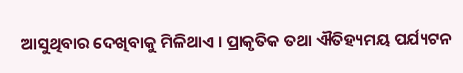ଆସୁଥିବାର ଦେଖିବାକୁ ମିଳିଥାଏ । ପ୍ରାକୃତିକ ତଥା ଐତିହ୍ୟମୟ ପର୍ଯ୍ୟଟନ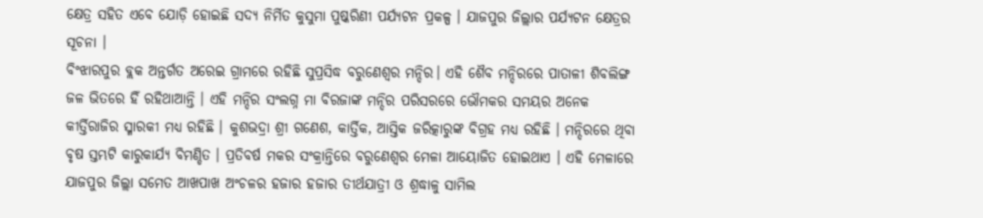କ୍ଷେତ୍ର ସହିତ ଏବେ ଯୋଡ଼ି ହୋଇଛି ସଦ୍ୟ ନିର୍ମିତ କୁସୁମା ପୁଷ୍କରିଣୀ ପର୍ଯ୍ୟଟନ ପ୍ରକଳ୍ପ । ଯାଜପୁର ଜିଲ୍ଲାର ପର୍ଯ୍ୟଟନ କ୍ଷେତ୍ରର ସୂଚନା ।
ବିଂଝାରପୁର ବ୍ଲକ ଅନ୍ତର୍ଗତ ଅରେଇ ଗ୍ରାମରେ ରହିଛି ସୁପ୍ରସିଦ୍ଧ ବରୁଣେଶ୍ଵର ମନ୍ଦିର। ଏହି ଶୈବ ମନ୍ଦିରରେ ପାତାଳୀ ଶିବଲିଙ୍ଗ ଜଳ ଭିତରେ ହିଁ ରହିଥାଆନ୍ତି । ଏହି ମନ୍ଦିର ସଂଲଗ୍ନ ମା ବିରଜାଙ୍କ ମନ୍ଦିର ପରିସରରେ ଭୌମକର ସମୟର ଅନେକ କୀର୍ତ୍ତିରାଜିର ସ୍ମାରକୀ ମଧ୍ୟ ରହିଛି । କୁଶଭଦ୍ରା ଶ୍ରୀ ଗଣେଶ, କାର୍ତ୍ତିକ, ଆସ୍ତିକ ଜରିତ୍କାରୁଙ୍କ ବିଗ୍ରହ ମଧ୍ୟ ରହିଛି । ମନ୍ଦିରରେ ଥିବା ବୃଷ ସ୍ତମ୍ଭଟି କାରୁକାର୍ଯ୍ୟ ବିମଣ୍ଡିତ । ପ୍ରତିବର୍ଷ ମକର ସଂକ୍ରାନ୍ତିରେ ବରୁଣେଶ୍ୱର ମେଳା ଆୟୋଜିତ ହୋଇଥାଏ । ଏହି ମେଳାରେ ଯାଜପୁର ଜିଲ୍ଲା ସମେତ ଆଖପାଖ ଅଂଚଳର ହଜାର ହଜାର ତୀର୍ଥଯାତ୍ରୀ ଓ ଶ୍ରଦ୍ଧାଳୁ ସାମିଲ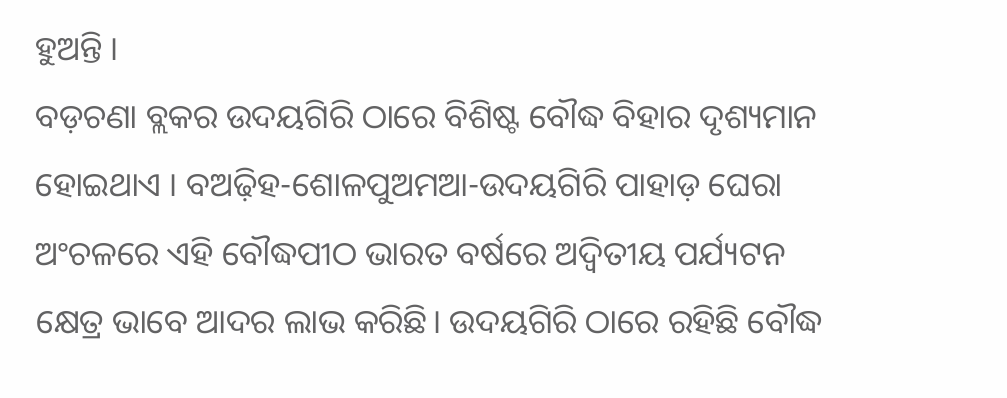ହୁଅନ୍ତି ।
ବଡ଼ଚଣା ବ୍ଲକର ଉଦୟଗିରି ଠାରେ ବିଶିଷ୍ଟ ବୌଦ୍ଧ ବିହାର ଦୃଶ୍ୟମାନ ହୋଇଥାଏ । ବଅଢ଼ିହ-ଶୋଳପୁଅମଆ-ଉଦୟଗିରି ପାହାଡ଼ ଘେରା ଅଂଚଳରେ ଏହି ବୌଦ୍ଧପୀଠ ଭାରତ ବର୍ଷରେ ଅଦ୍ଵିତୀୟ ପର୍ଯ୍ୟଟନ କ୍ଷେତ୍ର ଭାବେ ଆଦର ଲାଭ କରିଛି। ଉଦୟଗିରି ଠାରେ ରହିଛି ବୌଦ୍ଧ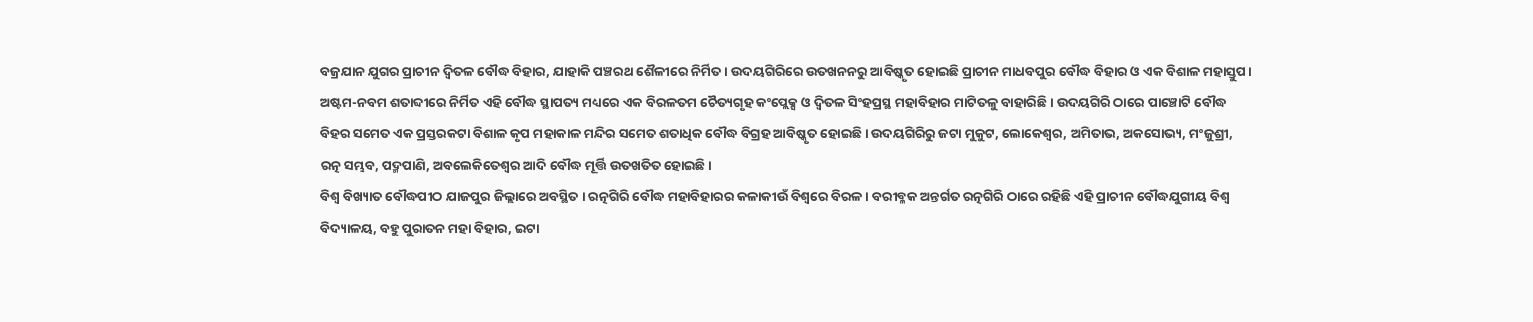ବଜ୍ରଯାନ ଯୁଗର ପ୍ରାଚୀନ ଦ୍ଵିତଳ ବୌଦ୍ଧ ବିହାର, ଯାହାକି ପଞ୍ଚରଥ ଶୈଳୀରେ ନିର୍ମିତ। ଉଦୟଗିରିରେ ଉତଖନନରୁ ଆବିଷ୍କୃତ ହୋଇଛି ପ୍ରାଚୀନ ମାଧବପୁର ବୌଦ୍ଧ ବିହାର ଓ ଏକ ବିଶାଳ ମହାସ୍ତୁପ। ଅଷ୍ଟମ-ନବମ ଶତାବ୍ଦୀରେ ନିର୍ମିତ ଏହି ବୌଦ୍ଧ ସ୍ଥାପତ୍ୟ ମଧ୍ୟରେ ଏକ ବିରଳତମ ଚୈତ୍ୟଗୃହ କଂପ୍ଲେକ୍ସ ଓ ଦ୍ଵିତଳ ସିଂହପ୍ରସ୍ଥ ମହାବିହାର ମାଟିତଳୁ ବାହାରିଛି । ଉଦୟଗିରି ଠାରେ ପାଞ୍ଚୋଟି ବୌଦ୍ଧ ବିହର ସମେତ ଏକ ପ୍ରସ୍ତରକଟା ବିଶାଳ କୃପ ମହାକାଳ ମନ୍ଦିର ସମେତ ଶତାଧିକ ବୌଦ୍ଧ ବିଗ୍ରହ ଆବିଷ୍କୃତ ହୋଇଛି । ଉଦୟଗିରିରୁ ଜଟା ମୁକୁଟ, ଲୋକେଶ୍ଵର, ଅମିତାଭ, ଅକସୋଭ୍ୟ, ମଂଜୁଶ୍ରୀ, ରତ୍ନ ସମ୍ଭବ, ପଦ୍ମପାଣି, ଅବଲେକିତେଶ୍ଵର ଆଦି ବୌଦ୍ଧ ମୂର୍ତ୍ତି ଉତଖତିତ ହୋଇଛି ।
ବିଶ୍ଵ ବିଖ୍ୟାତ ବୌଦ୍ଧପୀଠ ଯାଜପୁର ଜିଲ୍ଲାରେ ଅବସ୍ଥିତ । ରତ୍ନଗିରି ବୌଦ୍ଧ ମହାବିହାରର କଳାକୀଉଁ ବିଶ୍ଵରେ ବିରଳ । ବରୀବ୍ଳକ ଅନ୍ତର୍ଗତ ରତ୍ନଗିରି ଠାରେ ରହିଛି ଏହି ପ୍ରାଚୀନ ବୌଦ୍ଧଯୁଗୀୟ ବିଶ୍ୱ ବିଦ୍ୟାଳୟ, ବହୁ ପୁରାତନ ମହା ବିହାର, ଇଟା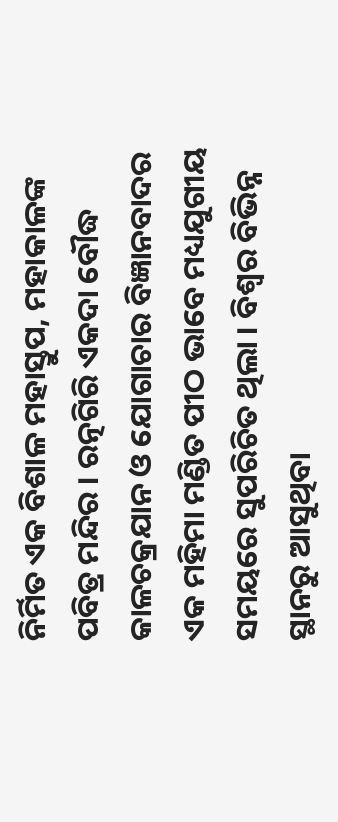ନିର୍ମିତ ଏକ ବିଶାଳ ମହାସ୍ତୁପ, ମହାକାଳଙ୍କ ପବିତ୍ର ମନ୍ଦିର । ରତ୍ନଗିରି ଏକଦା ବୌଦ୍ଧ କାଳଚକ୍ରଯାନ ଓ ଯୋଗାଚାର ବିଜ୍ଞାନବାଦର ଏକ ମହିମା ମଣ୍ଡିତ ପୀଠ ଭାବେ ମଧ୍ୟଯୁଗୀୟ ସମୟରେ ସୁପରିଚିତ ଥିଲା । ବିଶ୍ୱର ବିଭିନ୍ନ ସ୍ଥାନରୁ ଆସୁଥିବା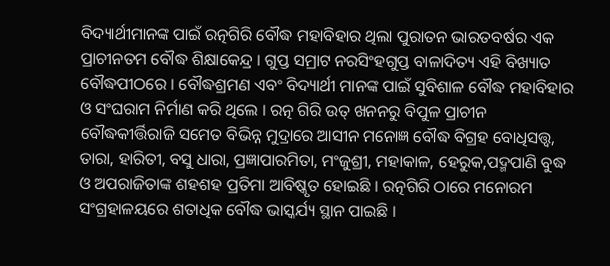ବିଦ୍ୟାର୍ଥୀମାନଙ୍କ ପାଇଁ ରତ୍ନଗିରି ବୌଦ୍ଧ ମହାବିହାର ଥିଲା ପୁରାତନ ଭାରତବର୍ଷର ଏକ ପ୍ରାଚୀନତମ ବୌଦ୍ଧ ଶିକ୍ଷାକେନ୍ଦ୍ର । ଗୁପ୍ତ ସମ୍ରାଟ ନରସିଂହଗୁପ୍ତ ବାଳାଦିତ୍ୟ ଏହି ବିଖ୍ୟାତ ବୌଦ୍ଧପୀଠରେ । ବୌଦ୍ଧଶ୍ରମଣ ଏବଂ ବିଦ୍ୟାର୍ଥୀ ମାନଙ୍କ ପାଇଁ ସୁବିଶାଳ ବୌଦ୍ଧ ମହାବିହାର ଓ ସଂଘରାମ ନିର୍ମାଣ କରି ଥିଲେ । ରତ୍ନ ଗିରି ଉତ୍ ଖନନରୁ ବିପୁଳ ପ୍ରାଚୀନ ବୌଦ୍ଧକୀର୍ତ୍ତିରାଜି ସମେତ ବିଭିନ୍ନ ମୁଦ୍ରାରେ ଆସୀନ ମନୋଜ୍ଞ ବୌଦ୍ଧ ବିଗ୍ରହ ବୋଧିସତ୍ତ୍ଵ, ତାରା, ହାରିତୀ, ବସୁ ଧାରା, ପ୍ରଜ୍ଞାପାରମିତା, ମଂଜୁଶ୍ରୀ, ମହାକାଳ, ହେରୁକ,ପଦ୍ମପାଣି ବୁଦ୍ଧ ଓ ଅପରାଜିତାଙ୍କ ଶହଶହ ପ୍ରତିମା ଆବିଷ୍କୃତ ହୋଇଛି । ରତ୍ନଗିରି ଠାରେ ମନୋରମ ସଂଗ୍ରହାଳୟରେ ଶତାଧିକ ବୌଦ୍ଧ ଭାସ୍କର୍ଯ୍ୟ ସ୍ଥାନ ପାଇଛି ।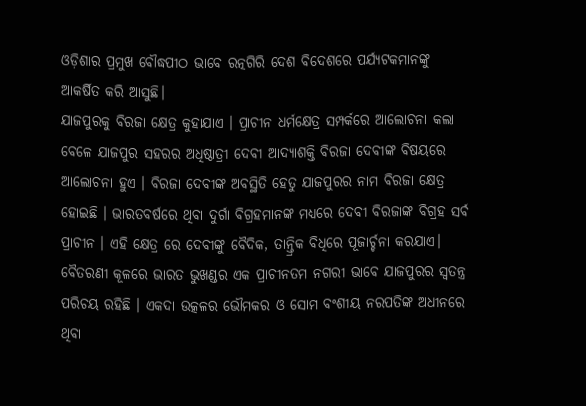ଓଡ଼ିଶାର ପ୍ରମୁଖ ବୌଦ୍ଧପୀଠ ଭାବେ ରତ୍ନଗିରି ଦେଶ ବିଦେଶରେ ପର୍ଯ୍ୟଟକମାନଙ୍କୁ ଆକର୍ଷିତ କରି ଆସୁଛି।
ଯାଜପୁରକୁ ବିରଜା କ୍ଷେତ୍ର କୁହାଯାଏ । ପ୍ରାଚୀନ ଧର୍ମକ୍ଷେତ୍ର ସମ୍ପର୍କରେ ଆଲୋଚନା କଲା ବେଳେ ଯାଜପୁର ସହରର ଅଧିଷ୍ଠାତ୍ରୀ ଦେବୀ ଆଦ୍ୟାଶକ୍ତି ବିରଜା ଦେବୀଙ୍କ ବିଷୟରେ ଆଲୋଚନା ହୁଏ । ବିରଜା ଦେବୀଙ୍କ ଅବସ୍ଥିତି ହେତୁ ଯାଜପୁରର ନାମ ବିରଜା କ୍ଷେତ୍ର ହୋଇଛି । ଭାରତବର୍ଷରେ ଥିବା ଦୁର୍ଗା ବିଗ୍ରହମାନଙ୍କ ମଧ୍ୟରେ ଦେବୀ ବିରଜାଙ୍କ ବିଗ୍ରହ ସର୍ବ ପ୍ରାଚୀନ । ଏହି କ୍ଷେତ୍ର ରେ ଦେବୀଙ୍କୁ ବୈଦିକ, ତାନ୍ତ୍ରିକ ବିଧିରେ ପୂଜାର୍ଚ୍ଚନା କରଯାଏ। ବୈତରଣୀ କୂଳରେ ଭାରତ ଭୁଖଣ୍ଡର ଏକ ପ୍ରାଚୀନତମ ନଗରୀ ଭାବେ ଯାଜପୁରର ସ୍ଵତନ୍ତ୍ର ପରିଚୟ ରହିଛି । ଏକଦା ଉତ୍କଳର ଭୌମକର ଓ ସୋମ ବଂଶୀୟ ନରପତିଙ୍କ ଅଧୀନରେ ଥିବା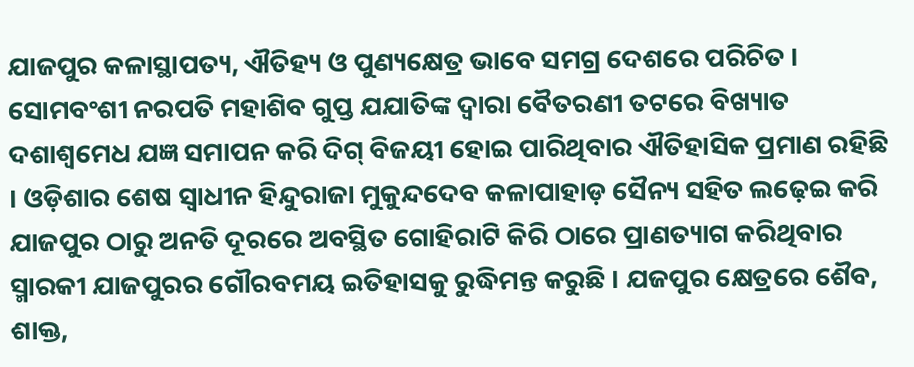ଯାଜପୁର କଳାସ୍ଥାପତ୍ୟ, ଐତିହ୍ୟ ଓ ପୁଣ୍ୟକ୍ଷେତ୍ର ଭାବେ ସମଗ୍ର ଦେଶରେ ପରିଚିତ । ସୋମବଂଶୀ ନରପତି ମହାଶିବ ଗୁପ୍ତ ଯଯାତିଙ୍କ ଦ୍ଵାରା ବୈତରଣୀ ତଟରେ ବିଖ୍ୟାତ ଦଶାଶ୍ଵମେଧ ଯଜ୍ଞ ସମାପନ କରି ଦିଗ୍ ବିଜୟୀ ହୋଇ ପାରିଥିବାର ଐତିହାସିକ ପ୍ରମାଣ ରହିଛି । ଓଡ଼ିଶାର ଶେଷ ସ୍ଵାଧୀନ ହିନ୍ଦୁରାଜା ମୁକୁନ୍ଦଦେବ କଳାପାହାଡ଼ ସୈନ୍ୟ ସହିତ ଲଢ଼େଇ କରି ଯାଜପୁର ଠାରୁ ଅନତି ଦୂରରେ ଅବସ୍ଥିତ ଗୋହିରାଟି କିରି ଠାରେ ପ୍ରାଣତ୍ୟାଗ କରିଥିବାର ସ୍ମାରକୀ ଯାଜପୁରର ଗୌରବମୟ ଇତିହାସକୁ ରୁଦ୍ଧିମନ୍ତ କରୁଛି । ଯଜପୁର କ୍ଷେତ୍ରରେ ଶୈବ, ଶାକ୍ତ,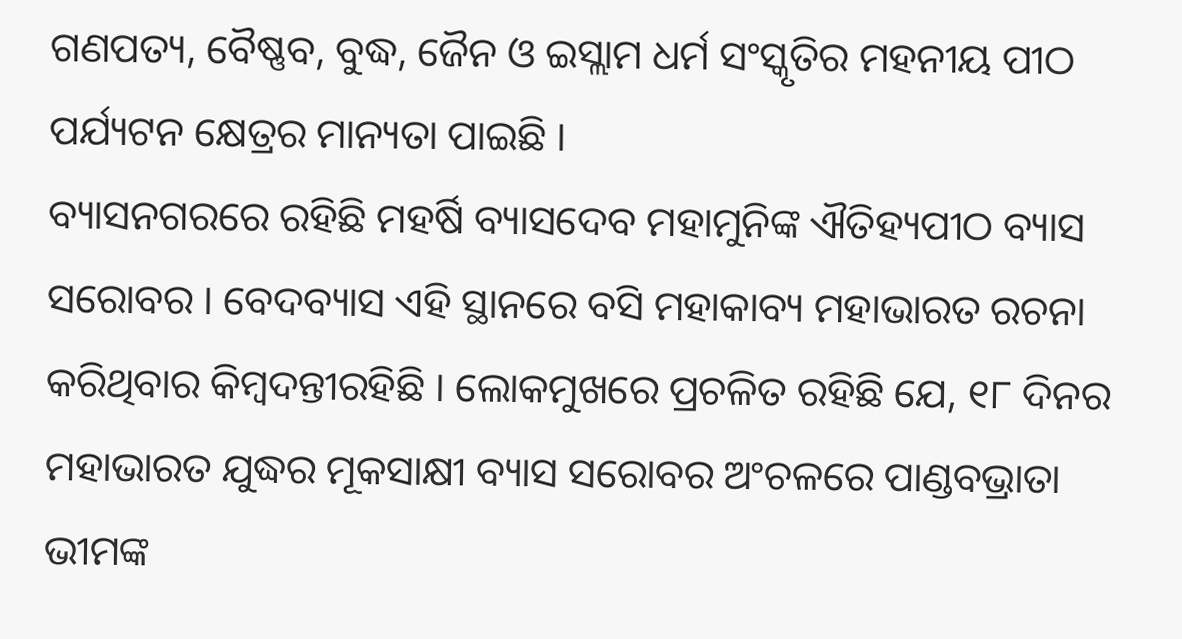ଗଣପତ୍ୟ, ବୈଷ୍ଣବ, ବୁଦ୍ଧ, ଜୈନ ଓ ଇସ୍ଲାମ ଧର୍ମ ସଂସ୍କୃତିର ମହନୀୟ ପୀଠ ପର୍ଯ୍ୟଟନ କ୍ଷେତ୍ରର ମାନ୍ୟତା ପାଇଛି ।
ବ୍ୟାସନଗରରେ ରହିଛି ମହର୍ଷି ବ୍ୟାସଦେବ ମହାମୁନିଙ୍କ ଐତିହ୍ୟପୀଠ ବ୍ୟାସ ସରୋବର । ବେଦବ୍ୟାସ ଏହି ସ୍ଥାନରେ ବସି ମହାକାବ୍ୟ ମହାଭାରତ ରଚନା କରିଥିବାର କିମ୍ବଦନ୍ତୀରହିଛି । ଲୋକମୁଖରେ ପ୍ରଚଳିତ ରହିଛି ଯେ, ୧୮ ଦିନର ମହାଭାରତ ଯୁଦ୍ଧର ମୂକସାକ୍ଷୀ ବ୍ୟାସ ସରୋବର ଅଂଚଳରେ ପାଣ୍ଡବଭ୍ରାତା ଭୀମଙ୍କ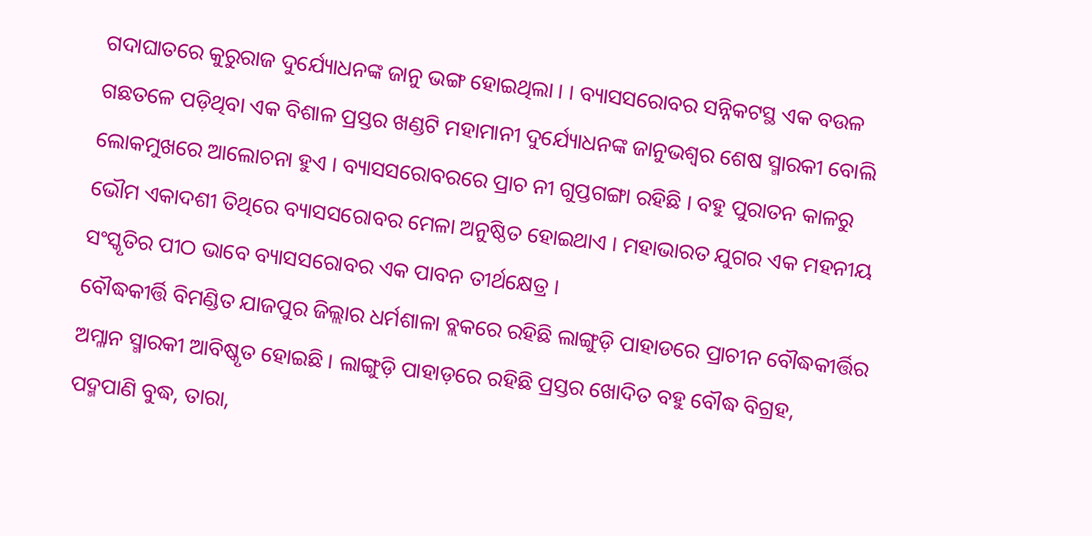ଗଦାଘାତରେ କୁରୁରାଜ ଦୁର୍ଯ୍ୟୋଧନଙ୍କ ଜାନୁ ଭଙ୍ଗ ହୋଇଥିଲା । । ବ୍ୟାସସରୋବର ସନ୍ନିକଟସ୍ଥ ଏକ ବଉଳ ଗଛତଳେ ପଡ଼ିଥିବା ଏକ ବିଶାଳ ପ୍ରସ୍ତର ଖଣ୍ଡଟି ମହାମାନୀ ଦୁର୍ଯ୍ୟୋଧନଙ୍କ ଜାନୁଭଶ୍ଵର ଶେଷ ସ୍ମାରକୀ ବୋଲି ଲୋକମୁଖରେ ଆଲୋଚନା ହୁଏ । ବ୍ୟାସସରୋବରରେ ପ୍ରାଚ ନୀ ଗୁପ୍ତଗଙ୍ଗା ରହିଛି । ବହୁ ପୁରାତନ କାଳରୁ ଭୌମ ଏକାଦଶୀ ତିଥିରେ ବ୍ୟାସସରୋବର ମେଳା ଅନୁଷ୍ଠିତ ହୋଇଥାଏ । ମହାଭାରତ ଯୁଗର ଏକ ମହନୀୟ ସଂସ୍କୃତିର ପୀଠ ଭାବେ ବ୍ୟାସସରୋବର ଏକ ପାବନ ତୀର୍ଥକ୍ଷେତ୍ର ।
ବୌଦ୍ଧକୀର୍ତ୍ତି ବିମଣ୍ଡିତ ଯାଜପୁର ଜିଲ୍ଲାର ଧର୍ମଶାଳା ବ୍ଲକରେ ରହିଛି ଲାଙ୍ଗୁଡ଼ି ପାହାଡରେ ପ୍ରାଚୀନ ବୌଦ୍ଧକୀର୍ତ୍ତିର ଅମ୍ଳାନ ସ୍ମାରକୀ ଆବିଷ୍କୃତ ହୋଇଛି । ଲାଙ୍ଗୁଡ଼ି ପାହାଡ଼ରେ ରହିଛି ପ୍ରସ୍ତର ଖୋଦିତ ବହୁ ବୌଦ୍ଧ ବିଗ୍ରହ, ପଦ୍ମପାଣି ବୁଦ୍ଧ, ତାରା,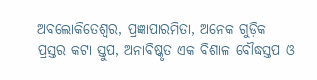ଅବଲୋକିତେଶ୍ଵର, ପ୍ରଜ୍ଞାପାରମିତା, ଅନେକ ଗୁଡ଼ିକ ପ୍ରସ୍ତର କଟା ସ୍ତୁପ, ଅନାବିଷ୍କୃତ ଏକ ବିଶାଳ ବୌଦ୍ଧସ୍ତପ ଓ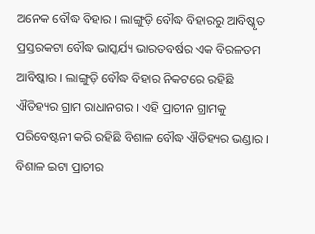ଅନେକ ବୌଦ୍ଧ ବିହାର । ଲାଙ୍ଗୁଡ଼ି ବୌଦ୍ଧ ବିହାରରୁ ଆବିଷ୍କୃତ ପ୍ରସ୍ତରକଟା ବୌଦ୍ଧ ଭାସ୍କର୍ଯ୍ୟ ଭାରତବର୍ଷର ଏକ ବିରଳତମ ଆବିଷ୍କାର । ଲାଙ୍ଗୁଡ଼ି ବୌଦ୍ଧ ବିହାର ନିକଟରେ ରହିଛି ଐତିହ୍ୟର ଗ୍ରାମ ରାଧାନଗର । ଏହି ପ୍ରାଚୀନ ଗ୍ରାମକୁ ପରିବେଷ୍ଟନୀ କରି ରହିଛି ବିଶାଳ ବୌଦ୍ଧ ଐତିହ୍ୟର ଭଣ୍ଡାର । ବିଶାଳ ଇଟା ପ୍ରାଚୀର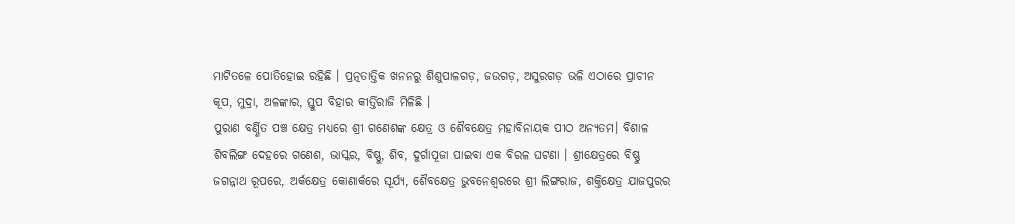ମାଟିତଳେ ପୋତିହୋଇ ରହିଛି । ପ୍ରତ୍ନତାତ୍ତିକ ଖନନରୁ ଶିଶୁପାଳଗଡ଼, ଜଉଗଡ଼, ଅସୁରଗଡ଼ ଭଳି ଏଠାରେ ପ୍ରାଚୀନ କୂପ, ମୁଦ୍ରା, ଅଳଙ୍କାର, ସ୍ତୁପ ବିହାର କୀର୍ତ୍ତିରାଜି ମିଳିଛି ।
ପୁରାଣ ବର୍ଣ୍ଣିତ ପଞ୍ଚ କ୍ଷେତ୍ର ମଧ୍ୟରେ ଶ୍ରୀ ଗଣେଶଙ୍କ କ୍ଷେତ୍ର ଓ ଶୈବକ୍ଷେତ୍ର ମହାବିନାୟକ ପୀଠ ଅନ୍ୟତମ। ବିଶାଳ ଶିବଲିଙ୍ଗ ଦେହରେ ଗଣେଶ, ଭାସ୍କର, ବିଷ୍ଣୁ, ଶିବ, ଦୁର୍ଗାପୂଜା ପାଇବା ଏକ ବିରଳ ଘଟଣା । ଶ୍ରୀକ୍ଷେତ୍ରରେ ବିଷ୍ଣୁ ଜଗନ୍ନାଥ ରୂପରେ, ଅର୍କକ୍ଷେତ୍ର କୋଣାର୍କରେ ସୂର୍ଯ୍ୟ, ଶୈବକ୍ଷେତ୍ର ଭୁବନେଶ୍ଵରରେ ଶ୍ରୀ ଲିଙ୍ଗରାଜ, ଶକ୍ତିକ୍ଷେତ୍ର ଯାଜପୁରର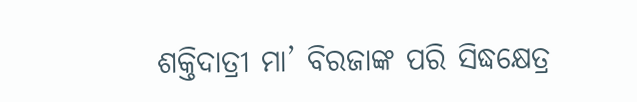ଶକ୍ତିଦାତ୍ରୀ ମା’ ବିରଜାଙ୍କ ପରି ସିଦ୍ଧକ୍ଷେତ୍ର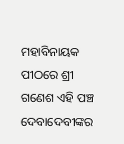ମହାବିନାୟକ ପୀଠରେ ଶ୍ରୀ ଗଣେଶ ଏହି ପଞ୍ଚ ଦେବାଦେବୀଙ୍କର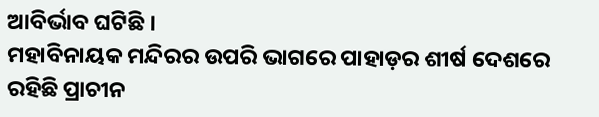ଆବିର୍ଭାବ ଘଟିଛି ।
ମହାବିନାୟକ ମନ୍ଦିରର ଉପରି ଭାଗରେ ପାହାଡ଼ର ଶୀର୍ଷ ଦେଶରେ ରହିଛି ପ୍ରାଚୀନ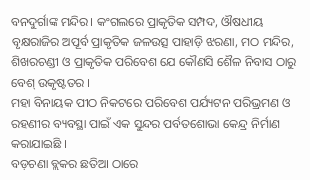ବନଦୁର୍ଗାଙ୍କ ମନ୍ଦିର। କଂଗଲରେ ପ୍ରାକୃତିକ ସମ୍ପଦ, ଔଷଧୀୟ ବୃକ୍ଷରାଜିର ଅପୂର୍ବ ପ୍ରାକୃତିକ ଜଳଉତ୍ସ ପାହାଡ଼ି ଝରଣା, ମଠ ମନ୍ଦିର, ଶିଖରଚଣ୍ଡୀ ଓ ପ୍ରାକୃତିକ ପରିବେଶ ଯେ କୌଣସି ଶୈଳ ନିବାସ ଠାରୁ ବେଶ୍ ଉକୃଷ୍ଟତର ।
ମହା ବିନାୟକ ପୀଠ ନିକଟରେ ପରିବେଶ ପର୍ଯ୍ୟଟନ ପରିଭ୍ରମଣ ଓ ରହଣୀର ବ୍ୟବସ୍ଥା ପାଇଁ ଏକ ସୁନ୍ଦର ପର୍ବତଶୋଭା କେନ୍ଦ୍ର ନିର୍ମାଣ କରାଯାଇଛି ।
ବଡ଼ଚଣା ବ୍ଲକର ଛତିଆ ଠାରେ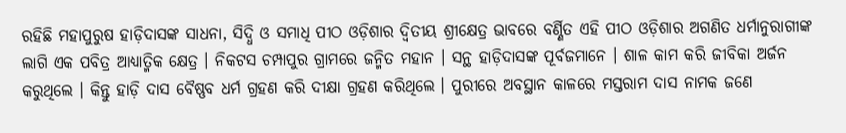ରହିଛି ମହାପୁରୁଷ ହାଡ଼ିଦାସଙ୍କ ସାଧନା, ସିଦ୍ଧି ଓ ସମାଧି ପୀଠ ଓଡ଼ିଶାର ଦ୍ଵିତୀୟ ଶ୍ରୀକ୍ଷେତ୍ର ଭାବରେ ବର୍ଣ୍ଣିତ ଏହି ପୀଠ ଓଡ଼ିଶାର ଅଗଣିତ ଧର୍ମାନୁରାଗୀଙ୍କ ଲାଗି ଏକ ପବିତ୍ର ଆଧ୍ୟାତ୍ମିକ କ୍ଷେତ୍ର । ନିକଟସ ଚମ୍ପାପୁର ଗ୍ରାମରେ ଜନ୍ମିତ ମହାନ । ସନ୍ଥ ହାଡ଼ିଦାସଙ୍କ ପୂର୍ବଜମାନେ । ଶାଳ କାମ କରି ଜୀବିକା ଅର୍ଜନ କରୁଥିଲେ । କିନ୍ତୁ ହାଡ଼ି ଦାସ ବୈଷ୍ଣବ ଧର୍ମ ଗ୍ରହଣ କରି ଦୀକ୍ଷା ଗ୍ରହଣ କରିଥିଲେ । ପୁରୀରେ ଅବସ୍ଥାନ କାଳରେ ମସ୍ତରାମ ଦାସ ନାମକ ଜଣେ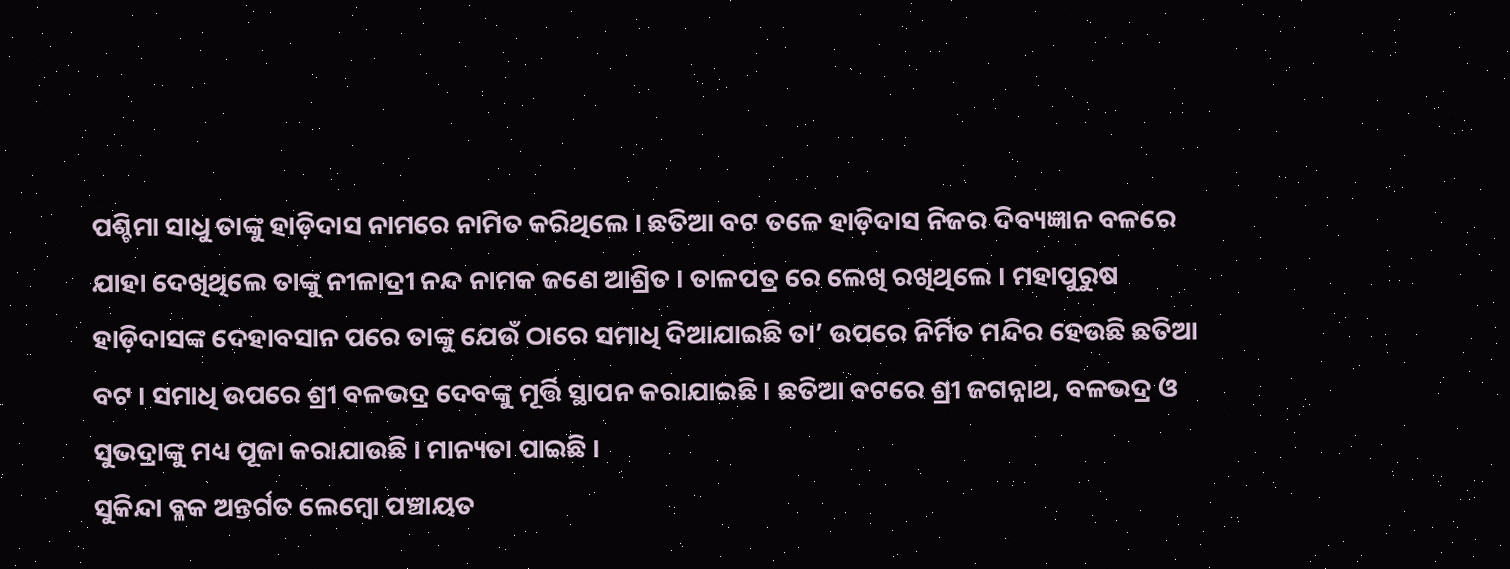ପଶ୍ଚିମା ସାଧୁ ତାଙ୍କୁ ହାଡ଼ିଦାସ ନାମରେ ନାମିତ କରିଥିଲେ । ଛତିଆ ବଟ ତଳେ ହାଡ଼ିଦାସ ନିଜର ଦିବ୍ୟଜ୍ଞାନ ବଳରେ ଯାହା ଦେଖିଥିଲେ ତାଙ୍କୁ ନୀଳାଦ୍ରୀ ନନ୍ଦ ନାମକ ଜଣେ ଆଶ୍ରିତ । ତାଳପତ୍ର ରେ ଲେଖି ରଖିଥିଲେ । ମହାପୁରୁଷ ହାଡ଼ିଦାସଙ୍କ ଦେହାବସାନ ପରେ ତାଙ୍କୁ ଯେଉଁ ଠାରେ ସମାଧି ଦିଆଯାଇଛି ତା’ ଉପରେ ନିର୍ମିତ ମନ୍ଦିର ହେଉଛି ଛତିଆ ବଟ । ସମାଧି ଉପରେ ଶ୍ରୀ ବଳଭଦ୍ର ଦେବଙ୍କୁ ମୂର୍ତ୍ତି ସ୍ଥାପନ କରାଯାଇଛି । ଛତିଆ ବଟରେ ଶ୍ରୀ ଜଗନ୍ନାଥ, ବଳଭଦ୍ର ଓ ସୁଭଦ୍ରାଙ୍କୁ ମଧ୍ୟ ପୂଜା କରାଯାଉଛି । ମାନ୍ୟତା ପାଇଛି ।
ସୁକିନ୍ଦା ବ୍ଳକ ଅନ୍ତର୍ଗତ ଲେମ୍ବୋ ପଞ୍ଚାୟତ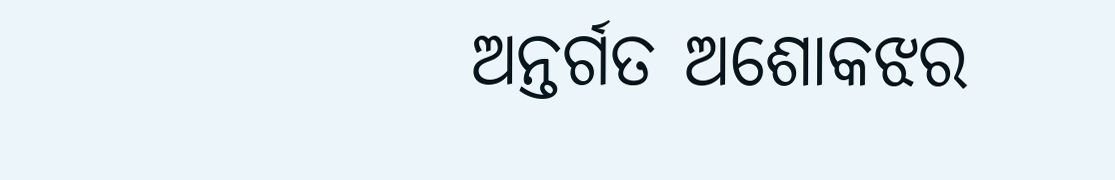ଅନ୍ତର୍ଗତ ଅଶୋକଝର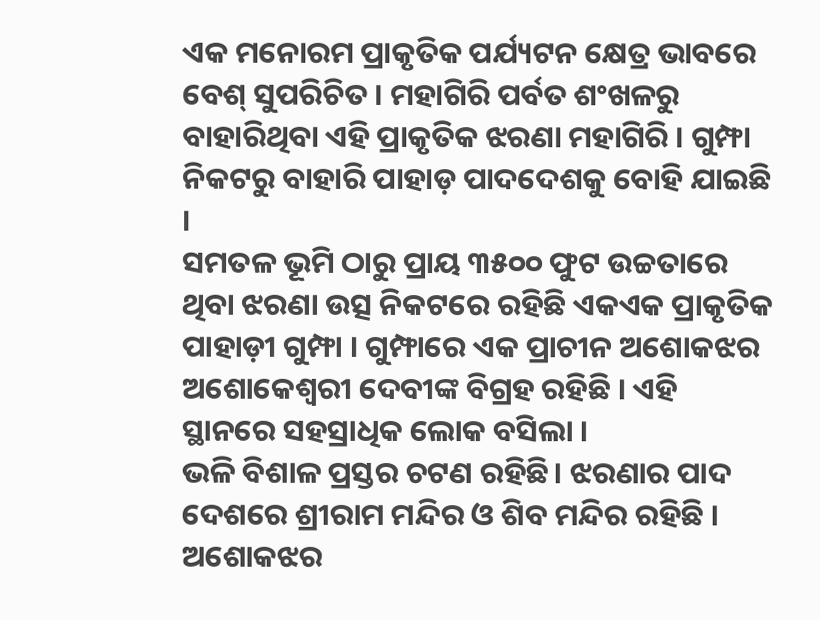ଏକ ମନୋରମ ପ୍ରାକୃତିକ ପର୍ଯ୍ୟଟନ କ୍ଷେତ୍ର ଭାବରେ ବେଶ୍ ସୁପରିଚିତ । ମହାଗିରି ପର୍ବତ ଶଂଖଳରୁ ବାହାରିଥିବା ଏହି ପ୍ରାକୃତିକ ଝରଣା ମହାଗିରି । ଗୁମ୍ଫା ନିକଟରୁ ବାହାରି ପାହାଡ଼ ପାଦଦେଶକୁ ବୋହି ଯାଇଛି ।
ସମତଳ ଭୂମି ଠାରୁ ପ୍ରାୟ ୩୫୦୦ ଫୁଟ ଉଚ୍ଚତାରେ ଥିବା ଝରଣା ଉତ୍ସ ନିକଟରେ ରହିଛି ଏକଏକ ପ୍ରାକୃତିକ ପାହାଡ଼ୀ ଗୁମ୍ଫା । ଗୁମ୍ଫାରେ ଏକ ପ୍ରାଚୀନ ଅଶୋକଝର ଅଶୋକେଶ୍ଵରୀ ଦେବୀଙ୍କ ବିଗ୍ରହ ରହିଛି । ଏହି ସ୍ଥାନରେ ସହସ୍ରାଧିକ ଲୋକ ବସିଲା ।
ଭଳି ବିଶାଳ ପ୍ରସ୍ତର ଚଟଣ ରହିଛି। ଝରଣାର ପାଦ ଦେଶରେ ଶ୍ରୀରାମ ମନ୍ଦିର ଓ ଶିବ ମନ୍ଦିର ରହିଛି । ଅଶୋକଝର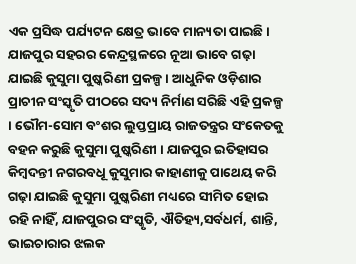ଏକ ପ୍ରସିଦ୍ଧ ପର୍ଯ୍ୟଟନ କ୍ଷେତ୍ର ଭାବେ ମାନ୍ୟତା ପାଇଛି।
ଯାଜପୁର ସହରର କେନ୍ଦ୍ରସ୍ଥଳରେ ନୂଆ ଭାବେ ଗଢ଼ା ଯାଇଛି କୁସୁମା ପୁଷ୍କରିଣୀ ପ୍ରକଳ୍ପ । ଆଧୁନିକ ଓଡ଼ିଶାର ପ୍ରାଚୀନ ସଂସ୍କୃତି ପୀଠରେ ସଦ୍ୟ ନିର୍ମାଣ ସରିଛି ଏହି ପ୍ରକଳ୍ପ । ଭୌମ-ସୋମ ବଂଶର ଲୁପ୍ତପ୍ରାୟ ରାଜତନ୍ତ୍ରର ସଂକେତକୁ ବହନ କରୁଛି କୁସୁମା ପୁଷ୍କରିଣୀ । ଯାଜପୁର ଇତିହାସର କିମ୍ବଦନ୍ତୀ ନଗରବଧୂ କୁସୁମାର କାହାଣୀକୁ ପାଥେୟ କରି ଗଢ଼ା ଯାଇଛି କୁସୁମା ପୁଷ୍କରିଣୀ ମଧ୍ୟରେ ସୀମିତ ହୋଇ ରହି ନାହିଁ, ଯାଜପୁରର ସଂସ୍କୃତି, ଐତିହ୍ୟ,ସର୍ବଧର୍ମ, ଶାନ୍ତି, ଭାଇଚାରାର ଝଲକ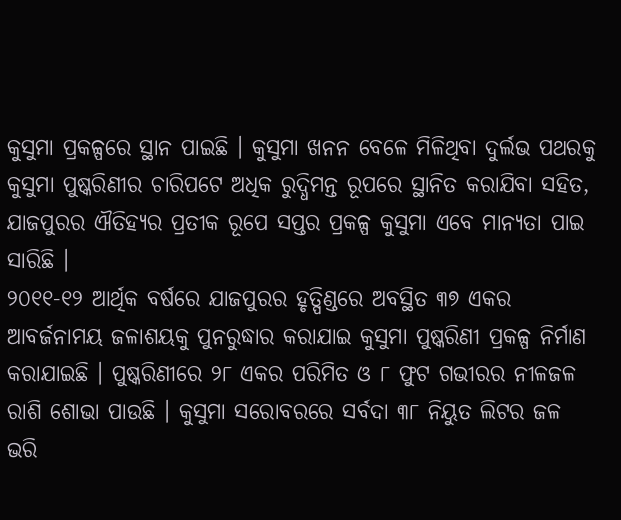କୁସୁମା ପ୍ରକଳ୍ପରେ ସ୍ଥାନ ପାଇଛି । କୁସୁମା ଖନନ ବେଳେ ମିଳିଥିବା ଦୁର୍ଲଭ ପଥରକୁ କୁସୁମା ପୁଷ୍କରିଣୀର ଚାରିପଟେ ଅଧିକ ରୁଦ୍ଧିମନ୍ତ ରୂପରେ ସ୍ଥାନିତ କରାଯିବା ସହିତ, ଯାଜପୁରର ଐତିହ୍ୟର ପ୍ରତୀକ ରୂପେ ସପ୍ତର ପ୍ରକଳ୍ପ କୁସୁମା ଏବେ ମାନ୍ୟତା ପାଇ ସାରିଛି ।
୨୦୧୧-୧୨ ଆର୍ଥିକ ବର୍ଷରେ ଯାଜପୁରର ହୃତ୍ପିଣ୍ଡରେ ଅବସ୍ଥିତ ୩୭ ଏକର ଆବର୍ଜନାମୟ ଜଳାଶୟକୁ ପୁନରୁଦ୍ଧାର କରାଯାଇ କୁସୁମା ପୁଷ୍କରିଣୀ ପ୍ରକଳ୍ପ ନିର୍ମାଣ କରାଯାଇଛି । ପୁଷ୍କରିଣୀରେ ୨୮ ଏକର ପରିମିତ ଓ ୮ ଫୁଟ ଗଭୀରର ନୀଳଜଳ ରାଶି ଶୋଭା ପାଉଛି । କୁସୁମା ସରୋବରରେ ସର୍ବଦା ୩୮ ନିୟୁତ ଲିଟର ଜଳ ଭରି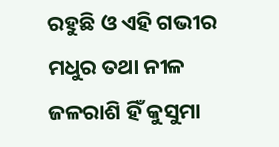ରହୁଛି ଓ ଏହି ଗଭୀର ମଧୁର ତଥା ନୀଳ ଜଳରାଶି ହିଁ କୁସୁମା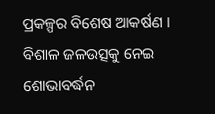ପ୍ରକଳ୍ପର ବିଶେଷ ଆକର୍ଷଣ । ବିଶାଳ ଜଳଉତ୍ସକୁ ନେଇ ଶୋଭାବର୍ଦ୍ଧନ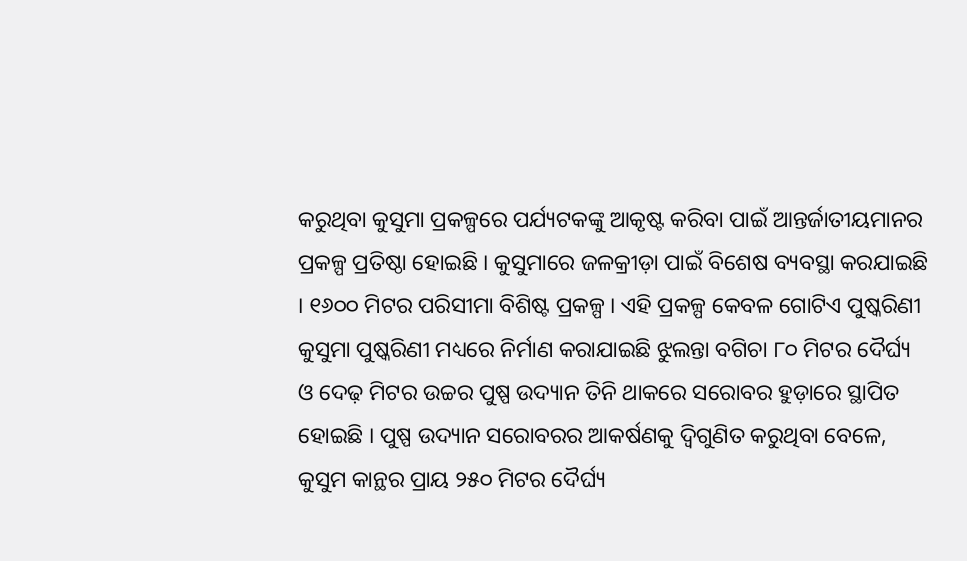କରୁଥିବା କୁସୁମା ପ୍ରକଳ୍ପରେ ପର୍ଯ୍ୟଟକଙ୍କୁ ଆକୃଷ୍ଟ କରିବା ପାଇଁ ଆନ୍ତର୍ଜାତୀୟମାନର ପ୍ରକଳ୍ପ ପ୍ରତିଷ୍ଠା ହୋଇଛି । କୁସୁମାରେ ଜଳକ୍ରୀଡ଼ା ପାଇଁ ବିଶେଷ ବ୍ୟବସ୍ଥା କରଯାଇଛି । ୧୬୦୦ ମିଟର ପରିସୀମା ବିଶିଷ୍ଟ ପ୍ରକଳ୍ପ । ଏହି ପ୍ରକଳ୍ପ କେବଳ ଗୋଟିଏ ପୁଷ୍କରିଣୀ କୁସୁମା ପୁଷ୍କରିଣୀ ମଧ୍ୟରେ ନିର୍ମାଣ କରାଯାଇଛି ଝୁଲନ୍ତା ବଗିଚା ୮୦ ମିଟର ଦୈର୍ଘ୍ୟ ଓ ଦେଢ଼ ମିଟର ଉଚ୍ଚର ପୁଷ୍ପ ଉଦ୍ୟାନ ତିନି ଥାକରେ ସରୋବର ହୁଡ଼ାରେ ସ୍ଥାପିତ ହୋଇଛି । ପୁଷ୍ପ ଉଦ୍ୟାନ ସରୋବରର ଆକର୍ଷଣକୁ ଦ୍ଵିଗୁଣିତ କରୁଥିବା ବେଳେ, କୁସୁମ କାନ୍ଥର ପ୍ରାୟ ୨୫୦ ମିଟର ଦୈର୍ଘ୍ୟ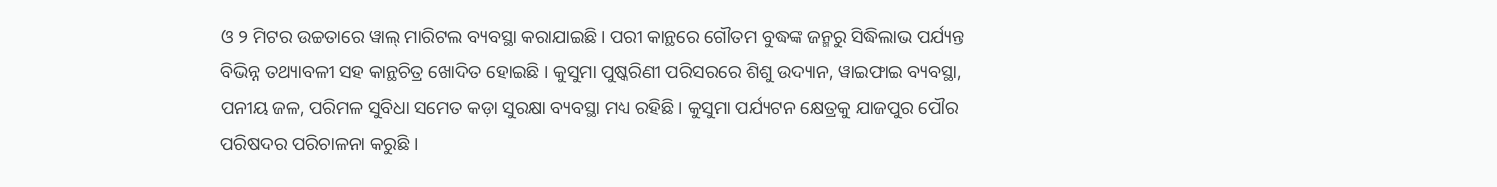ଓ ୨ ମିଟର ଉଚ୍ଚତାରେ ୱାଲ୍ ମାରିଟଲ ବ୍ୟବସ୍ଥା କରାଯାଇଛି। ପରୀ କାନ୍ଥରେ ଗୌତମ ବୁଦ୍ଧଙ୍କ ଜନ୍ମରୁ ସିଦ୍ଧିଲାଭ ପର୍ଯ୍ୟନ୍ତ ବିଭିନ୍ନ ତଥ୍ୟାବଳୀ ସହ କାନ୍ଥଚିତ୍ର ଖୋଦିତ ହୋଇଛି । କୁସୁମା ପୁଷ୍କରିଣୀ ପରିସରରେ ଶିଶୁ ଉଦ୍ୟାନ, ୱାଇଫାଇ ବ୍ୟବସ୍ଥା, ପନୀୟ ଜଳ, ପରିମଳ ସୁବିଧା ସମେତ କଡ଼ା ସୁରକ୍ଷା ବ୍ୟବସ୍ଥା ମଧ୍ୟ ରହିଛି । କୁସୁମା ପର୍ଯ୍ୟଟନ କ୍ଷେତ୍ରକୁ ଯାଜପୁର ପୌର ପରିଷଦର ପରିଚାଳନା କରୁଛି ।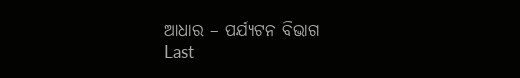ଆଧାର – ପର୍ଯ୍ୟଟନ ବିଭାଗ
Last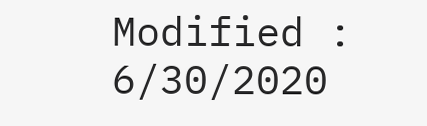Modified : 6/30/2020